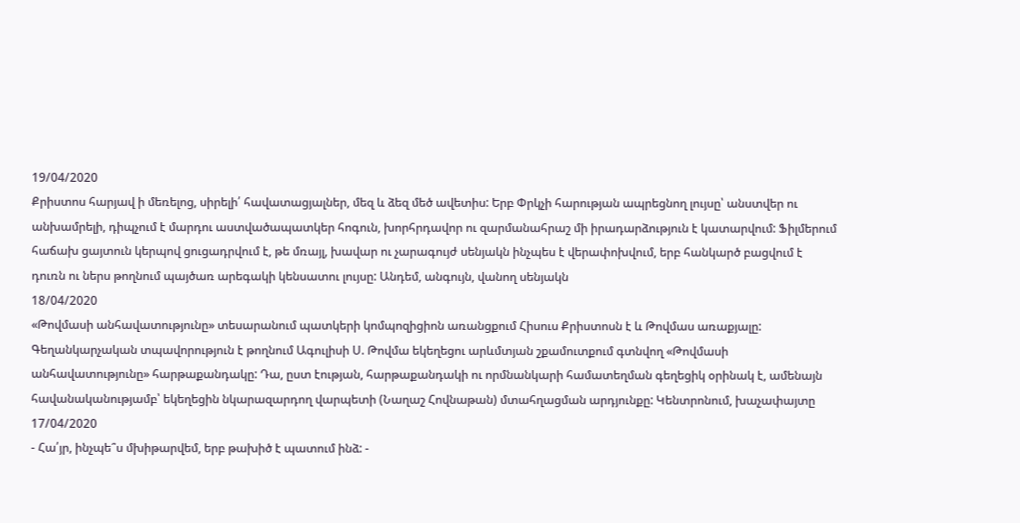19/04/2020
Քրիստոս հարյավ ի մեռելոց, սիրելի՛ հավատացյալներ, մեզ և ձեզ մեծ ավետիս: Երբ Փրկչի հարության ապրեցնող լույսը՝ անստվեր ու անխամրելի, դիպչում է մարդու աստվածապատկեր հոգուն, խորհրդավոր ու զարմանահրաշ մի իրադարձություն է կատարվում: Ֆիլմերում հաճախ ցայտուն կերպով ցուցադրվում է, թե մռայլ, խավար ու չարագույժ սենյակն ինչպես է վերափոխվում, երբ հանկարծ բացվում է դուռն ու ներս թողնում պայծառ արեգակի կենսատու լույսը: Անդեմ, անգույն, վանող սենյակն
18/04/2020
«Թովմասի անհավատությունը» տեսարանում պատկերի կոմպոզիցիոն առանցքում Հիսուս Քրիստոսն է և Թովմաս առաքյալը: Գեղանկարչական տպավորություն է թողնում Ագուլիսի Ս. Թովմա եկեղեցու արևմտյան շքամուտքում գտնվող «Թովմասի անհավատությունը» հարթաքանդակը: Դա, ըստ էության, հարթաքանդակի ու որմնանկարի համատեղման գեղեցիկ օրինակ է, ամենայն հավանականությամբ՝ եկեղեցին նկարազարդող վարպետի (Նաղաշ Հովնաթան) մտահղացման արդյունքը: Կենտրոնում, խաչափայտը
17/04/2020
- Հա՛յր, ինչպե՞ս մխիթարվեմ, երբ թախիծ է պատում ինձ: -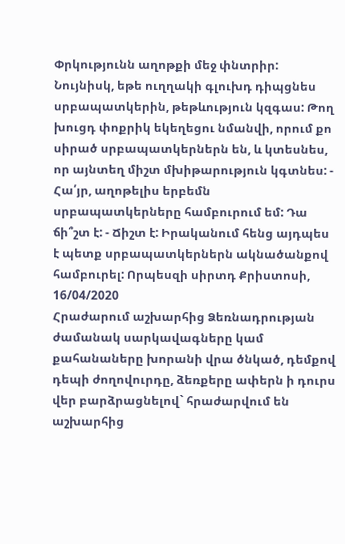Փրկությունն աղոթքի մեջ փնտրիր: Նույնիսկ, եթե ուղղակի գլուխդ դիպցնես սրբապատկերին, թեթևություն կզգաս: Թող խուցդ փոքրիկ եկեղեցու նմանվի, որում քո սիրած սրբապատկերներն են, և կտեսնես, որ այնտեղ միշտ մխիթարություն կգտնես: - Հա՛յր, աղոթելիս երբեմն սրբապատկերները համբուրում եմ: Դա ճի՞շտ է: - Ճիշտ է: Իրականում հենց այդպես է պետք սրբապատկերներն ակնածանքով համբուրել: Որպեսզի սիրտդ Քրիստոսի,
16/04/2020
Հրաժարում աշխարհից Ձեռնադրության ժամանակ սարկավագները կամ քահանաները խորանի վրա ծնկած, դեմքով դեպի ժողովուրդը, ձեռքերը ափերն ի դուրս վեր բարձրացնելով` հրաժարվում են աշխարհից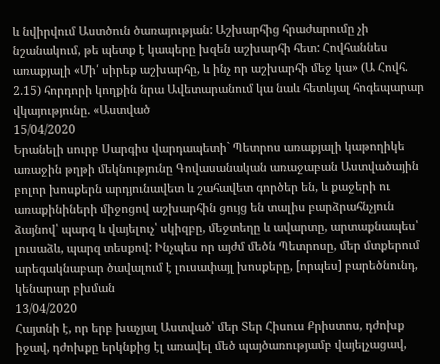և նվիրվում Աստծուն ծառայության: Աշխարհից հրաժարումը չի նշանակում, թե պետք է կապերը խզեն աշխարհի հետ: Հովհաննես առաքյալի «Մի՛ սիրեք աշխարհը, և ինչ որ աշխարհի մեջ կա» (Ա Հովհ. 2.15) հորդորի կողքին նրա Ավետարանում կա նաև հետևյալ հոգեպարար վկայությունը. «Աստված
15/04/2020
Երանելի սուրբ Սարգիս վարդապետի` Պետրոս առաքյալի կաթողիկե առաջին թղթի մեկնությունը Գովասանական առաջաբան Աստվածային բոլոր խոսքերն արդյունավետ և շահավետ գործեր են, և քաջերի ու առաքինիների միջոցով աշխարհին ցույց են տալիս բարձրահնչյուն ձայնով՝ պարզ և վայելուչ՝ սկիզբը, մեջտեղը և ավարտը, արտաքնապես՝ լուսաձև, պարզ տեսքով: Ինչպես որ այժմ մեծն Պետրոսը, մեր մտքերում արեգակնաբար ծավալում է լուսափայլ խոսքերը, [որպես] բարեծնունդ, կենարար բխման
13/04/2020
Հայտնի է, որ երբ խաչյալ Աստված՝ մեր Տեր Հիսուս Քրիստոս, դժոխք իջավ, դժոխքը երկնքից էլ առավել մեծ պայծառությամբ վայելչացավ,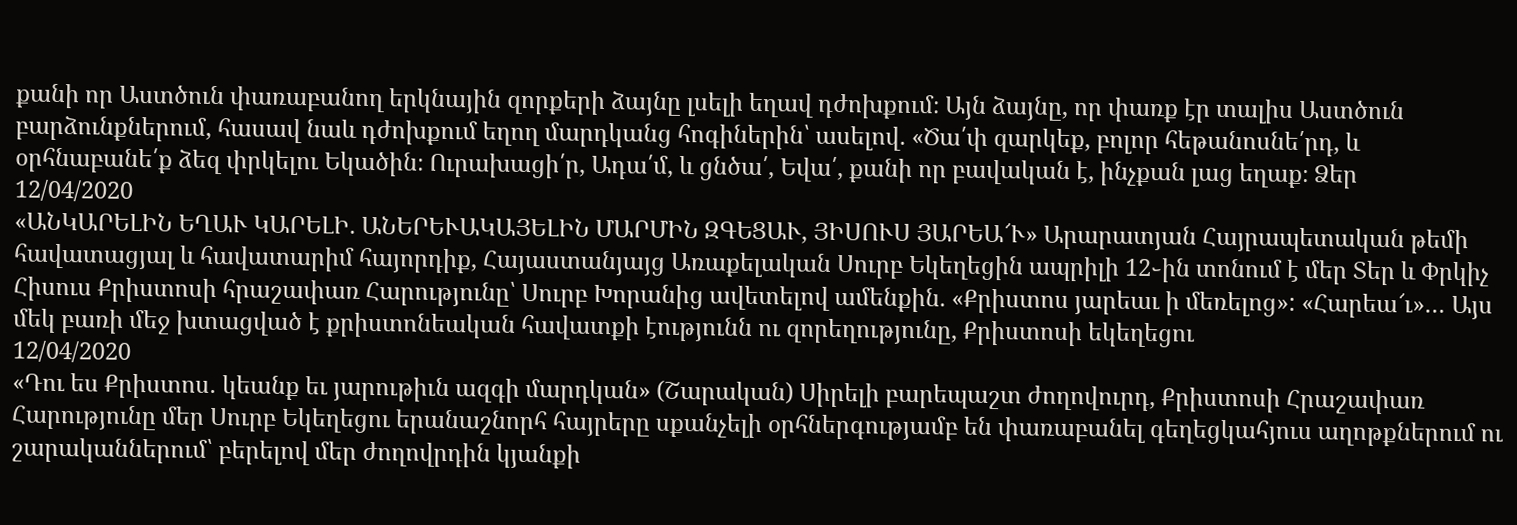քանի որ Աստծուն փառաբանող երկնային զորքերի ձայնը լսելի եղավ դժոխքում։ Այն ձայնը, որ փառք էր տալիս Աստծուն բարձունքներում, հասավ նաև դժոխքում եղող մարդկանց հոգիներին՝ ասելով. «Ծա՛փ զարկեք, բոլոր հեթանոսնե՛րդ, և օրհնաբանե՛ք ձեզ փրկելու Եկածին։ Ուրախացի՛ր, Ադա՛մ, և ցնծա՛, Եվա՛, քանի որ բավական է, ինչքան լաց եղաք։ Ձեր
12/04/2020
«ԱՆԿԱՐԵԼԻՆ ԵՂԱՒ ԿԱՐԵԼԻ. ԱՆԵՐԵՒԱԿԱՅԵԼԻՆ ՄԱՐՄԻՆ ԶԳԵՑԱՒ, ՅԻՍՈՒՍ ՅԱՐԵԱ՜Ւ» Արարատյան Հայրապետական թեմի հավատացյալ և հավատարիմ հայորդիք, Հայաստանյայց Առաքելական Սուրբ Եկեղեցին ապրիլի 12֊ին տոնում է մեր Տեր և Փրկիչ Հիսուս Քրիստոսի հրաշափառ Հարությունը՝ Սուրբ Խորանից ավետելով ամենքին. «Քրիստոս յարեաւ ի մեռելոց»: «Հարեա՜ւ»… Այս մեկ բառի մեջ խտացված է քրիստոնեական հավատքի էությունն ու զորեղությունը, Քրիստոսի եկեղեցու
12/04/2020
«Դու ես Քրիստոս․ կեանք եւ յարութիւն ազգի մարդկան» (Շարական) Սիրելի բարեպաշտ ժողովուրդ, Քրիստոսի Հրաշափառ Հարությունը մեր Սուրբ Եկեղեցու երանաշնորհ հայրերը սքանչելի օրհներգությամբ են փառաբանել գեղեցկահյուս աղոթքներում ու շարականներում՝ բերելով մեր ժողովրդին կյանքի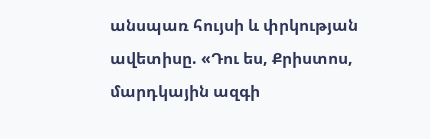անսպառ հույսի և փրկության ավետիսը. «Դու ես, Քրիստոս, մարդկային ազգի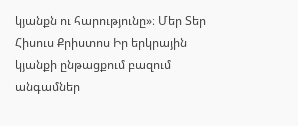կյանքն ու հարությունը»։ Մեր Տեր Հիսուս Քրիստոս Իր երկրային կյանքի ընթացքում բազում անգամներ